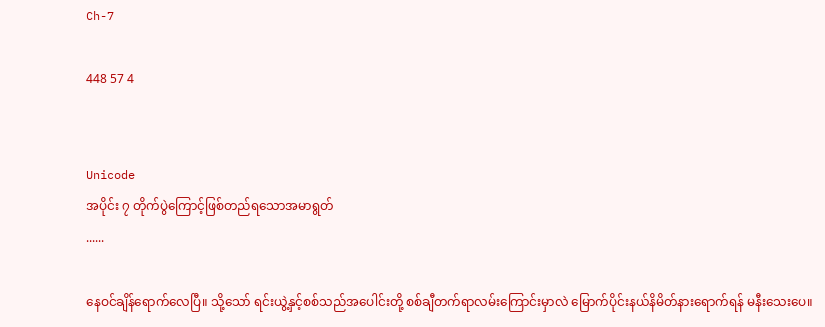Ch-7

448 57 4


Unicode
အပိုင်း ၇ တိုက်ပွဲကြောင့်ဖြစ်တည်ရသောအမာရွတ်
......

နေဝင်ချိန်ရောက်လေပြီ။ သို့သော် ရင်းယွဲ့နှင့်စစ်သည်အပေါင်းတို့ စစ်ချီတက်ရာလမ်းကြောင်းမှာလဲ မြောက်ပိုင်းနယ်နိမိတ်နားရောက်ရန် မနီးသေးပေ။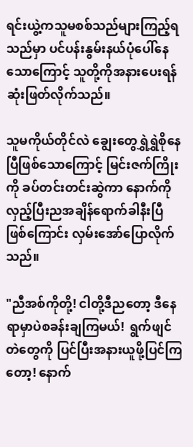ရင်းယွဲ့ကသူမစစ်သည်များကြည့်ရသည်မှာ ပင်ပန်းနွမ်းနယ်ပုံပေါ်နေသောကြောင့် သူတို့ကိုအနားပေးရန်ဆုံးဖြတ်လိုက်သည်။

သူမကိုယ်တိုင်လဲ ချွေးတွေရွှဲရွှဲစိုနေပြီဖြစ်သောကြောင့် မြင်းဇက်ကြိုးကို ခပ်တင်းတင်းဆွဲကာ နောက်ကိုလှည့်ပြီးညအချိန်ရောက်ခါနီးပြီဖြစ်ကြောင်း လှမ်းအော်ပြောလိုက်သည်။

"ညီအစ်ကိုတို့! ငါတို့ဒီညတော့ ဒီနေရာမှာပဲစခန်းချကြမယ်!  ရွက်ဖျင်တဲတွေကို ပြင်ပြီးအနားယူဖို့ပြင်ကြတော့! နောက်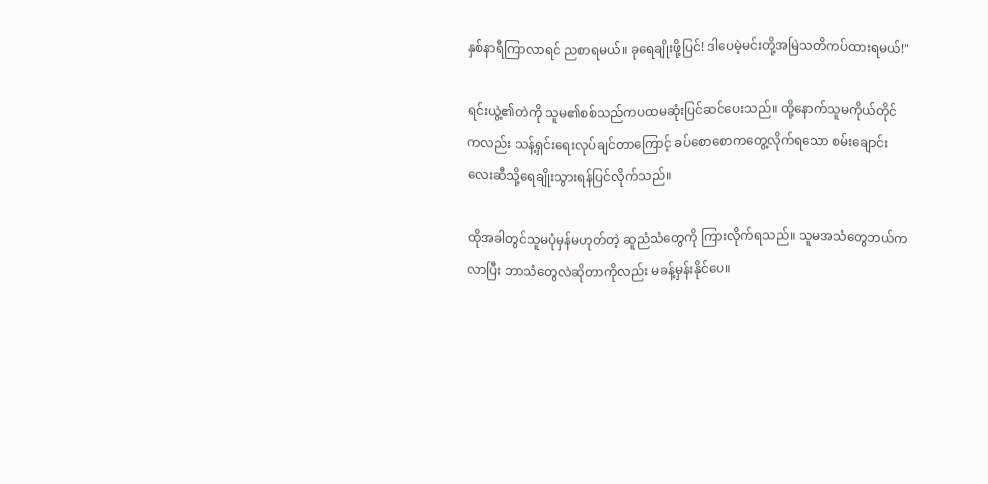နှစ်နာရီကြာလာရင် ညစာရမယ်။ ခုရေချိုးဖို့ပြင်! ဒါပေမဲ့မင်းတို့အမြဲသတိကပ်ထားရမယ်!"

ရင်းယွဲ့၏တဲကို သူမ၏စစ်သည်ကပထမဆုံးပြင်ဆင်ပေးသည်။ ထို့နောက်သူမကိုယ်တိုင်ကလည်း သန့်ရှင်းရေးလုပ်ချင်တာကြောင့် ခပ်စောစောကတွေ့လိုက်ရသော စမ်းချောင်းလေးဆီသို့ရေချိုးသွားရန်ပြင်လိုက်သည်။

ထိုအခါတွင်သူမပုံမှန်မဟုတ်တဲ့ ဆူညံသံတွေကို ကြားလိုက်ရသည်။ သူမအသံတွေဘယ်ကလာပြီး ဘာသံတွေလဲဆိုတာကိုလည်း မခန့်မှန်းနိုင်ပေ။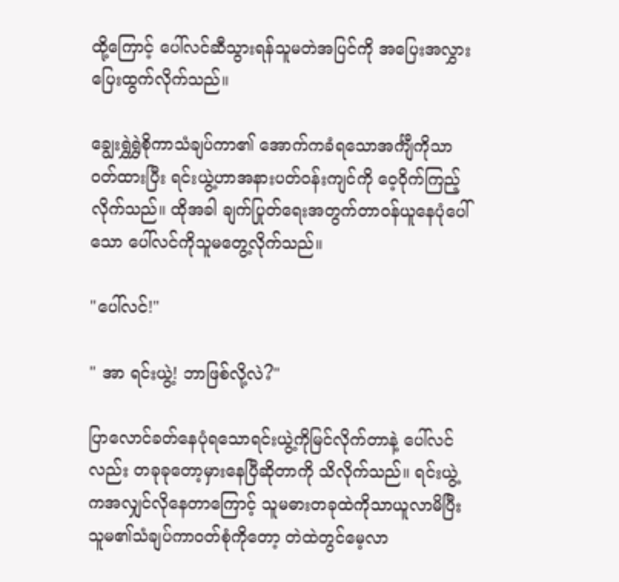ထို့ကြောင့် ပေါ်လင်ဆီသွားရန်သူမတဲအပြင်ကို အပြေးအလွှားပြေးထွက်လိုက်သည်။

ချွေးရွှဲရွှဲစိုကာသံချပ်ကာ၏ အောက်ကခံရသောအင်္ကျီကိုသာဝတ်ထားပြီး ရင်းယွဲ့ဟာအနားပတ်ဝန်းကျင်ကို ဝေ့ဝိုက်ကြည့်လိုက်သည်။ ထိုအခါ ချက်ပြုတ်ရေးအတွက်တာဝန်ယူနေပုံပေါ်သော ပေါ်လင်ကိုသူမတွေ့လိုက်သည်။

"ပေါ်လင်!"

" အာ ရင်းယွဲ့! ဘာဖြစ်လို့လဲ?"

ပြာလောင်ခတ်နေပုံရသောရင်းယွဲ့ကိုမြင်လိုက်တာနဲ့ ပေါ်လင်လည်း တခုခုတော့မှားနေပြီဆိုတာကို သိလိုက်သည်။ ရင်းယွဲ့ကအလျှင်လိုနေတာကြောင့် သူမဓားတခုထဲကိုသာယူလာမိပြီး သူမ၏သံချပ်ကာဝတ်စုံကိုတော့ တဲထဲတွင်မေ့လာ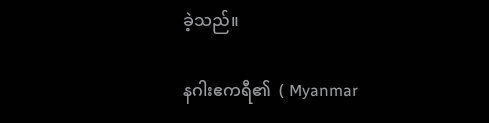ခဲ့သည်။

နဂါးဧကရီ၏  ( Myanmar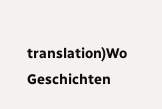translation)Wo Geschichten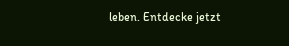leben. Entdecke jetzt